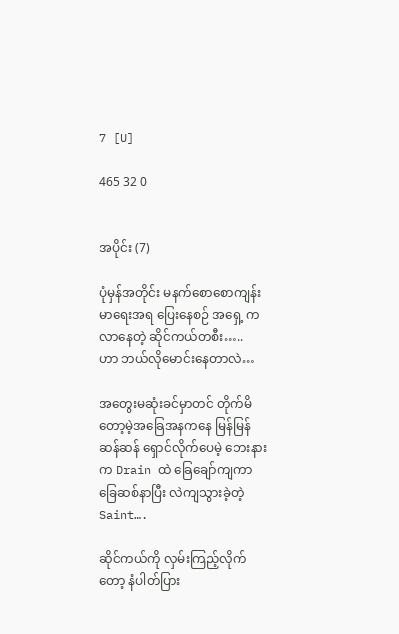7 [U]

465 32 0


အပိုင်း (7)

ပုံမှန်အတိုင်း မနက်စောစောကျန်းမာရေးအရ ပြေးနေစဉ် အရှေ့ က လာနေတဲ့ ဆိုင်ကယ်တစီး…..
ဟာ ဘယ်လိုမောင်းနေတာလဲ…

အတွေးမဆုံးခင်မှာတင် တိုက်မိတော့မဲ့အခြေအနကနေ မြန်မြန် ဆန်ဆန် ရှောင်လိုက်ပေမဲ့ ဘေးနားက Drain ထဲ ခြေချော်ကျကာ ခြေဆစ်နာပြီး လဲကျသွားခဲ့တဲ့ Saint….

ဆိုင်ကယ်ကို လှမ်းကြည့်လိုက်တော့ နံပါတ်ပြား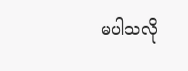မပါသလို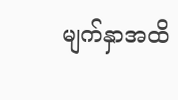မျက်နှာအထိ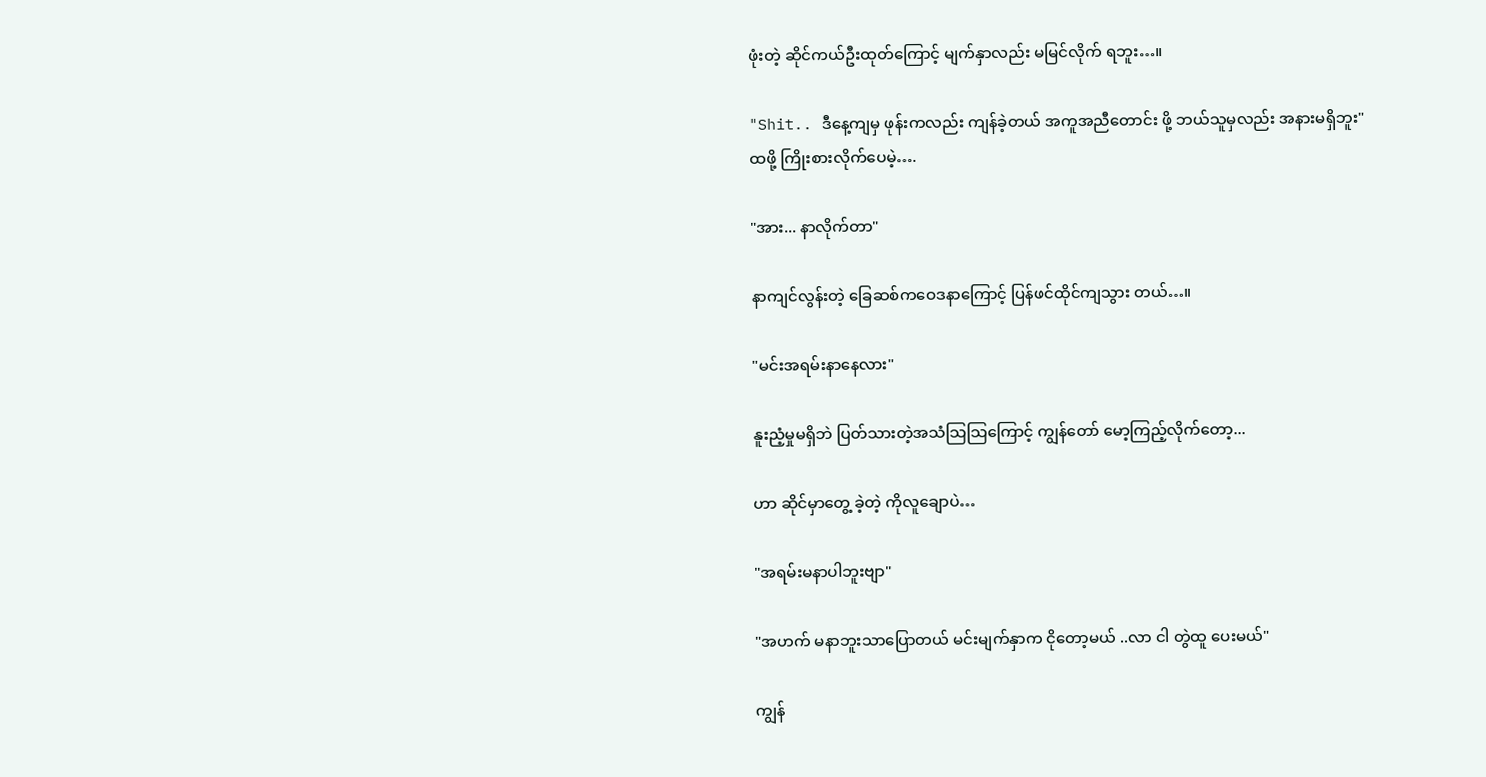ဖုံးတဲ့ ဆိုင်ကယ်ဦးထုတ်ကြောင့် မျက်နှာလည်း မမြင်လိုက် ရဘူး…။

"Shit.. ဒီနေ့ကျမှ ဖုန်းကလည်း ကျန်ခဲ့တယ် အကူအညီတောင်း ဖို့ ဘယ်သူမှလည်း အနားမရှိဘူး"
ထဖို့ ကြိုးစားလိုက်ပေမဲ့….

"အား... နာလိုက်တာ"

နာကျင်လွန်းတဲ့ ခြေဆစ်ကဝေဒနာကြောင့် ပြန်ဖင်ထိုင်ကျသွား တယ်…။

"မင်းအရမ်းနာနေလား"

နူးညံ့မှုမရှိဘဲ ပြတ်သားတဲ့အသံသြသြကြောင့် ကျွန်တော် မော့ကြည့်လိုက်တော့...

ဟာ ဆိုင်မှာတွေ့ ခဲ့တဲ့ ကိုလူချောပဲ…

"အရမ်းမနာပါဘူးဗျာ"

"အဟက် မနာဘူးသာပြောတယ် မင်းမျက်နှာက ငိုတော့မယ် ..လာ ငါ တွဲထူ ပေးမယ်"

ကျွန်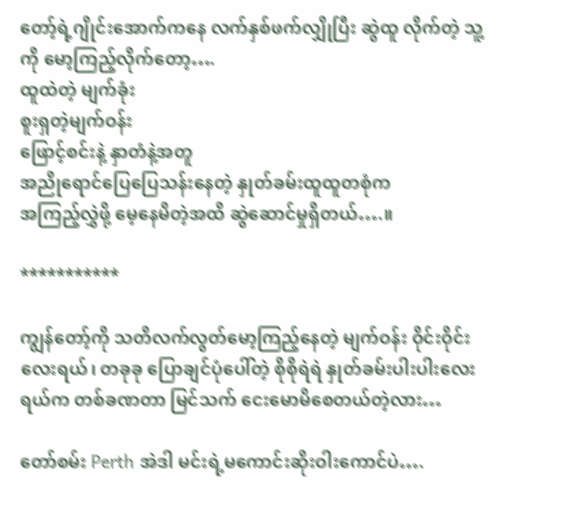တော့်ရဲ့ဂျိုင်းအောက်ကနေ လက်နှစ်ဖက်လျှိုပြီး ဆွဲထူ လိုက်တဲ့ သူ့ကို မော့ကြည့်လိုက်တော့….
ထူထဲတဲ့ မျက်ခုံး
စူးရှတဲ့မျက်ဝန်း
ဖြောင့်စင်းနဲ့ နှာတံနဲ့အတူ
အညိုရောင်ပြေပြေသန်းနေတဲ့ နှုတ်ခမ်းထူထူတစုံက
အကြည့်လွှဲဖို့ မေ့နေမိတဲ့အထိ ဆွဲဆောင်မှုရှိတယ်….။

***********

ကျွန်တော့်ကို သတိလက်လွတ်မော့ကြည့်နေတဲ့ မျက်ဝန်း ဝိုင်းဝိုင်းလေးရယ်၊ တခုခု ပြောချင်ပုံပေါ်တဲ့ စိုစိုရဲရဲ နှုတ်ခမ်းပါးပါးလေး ရယ်က တစ်ခဏတာ မြင်သက် ငေးမောမိစေတယ်တဲ့လား…

တော်စမ်း Perth အဲဒါ မင်းရဲ့မကောင်းဆိုးဝါးကောင်ပဲ….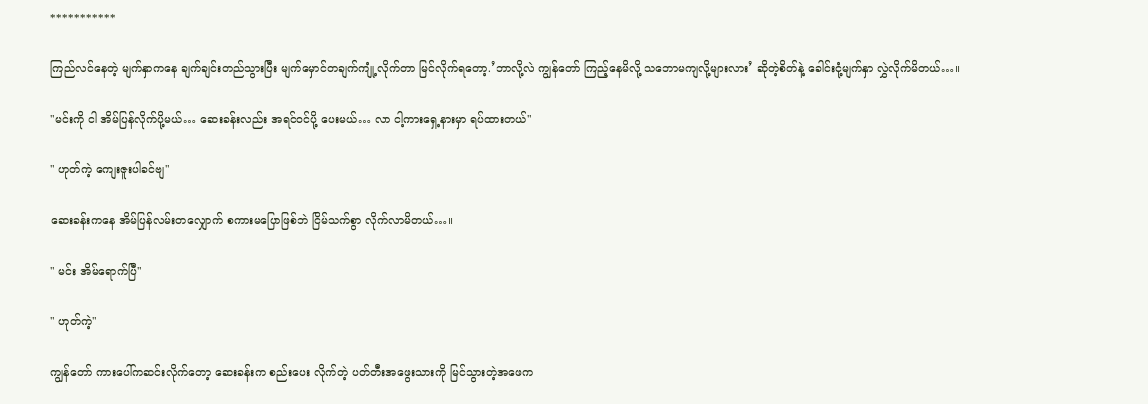***********

ကြည်လင်နေတဲ့ မျက်နှာကနေ ချက်ချင်းတည်သွားပြီး မျက်မှောင်တချက်ကျုံ့လိုက်တာ မြင်လိုက်ရတော့.’ဘာလို့လဲ ကျွန်တော် ကြည့်နေမိလို့ သဘောမကျလို့များလား’ ဆိုတဲ့စိတ်နဲ့ ခေါင်းငုံ့မျက်နှာ လွှဲလိုက်မိတယ်…။

"မင်းကို ငါ အိမ်ပြန်လိုက်ပို့မယ်… ဆေးခန်းလည်း အရင်ဝင်ပို့ ပေးမယ်… လာ ငါ့ကားရှေ့နားမှာ ရပ်ထားတယ်"

" ဟုတ်ကဲ့ ကျေးဇူးပါခင်ဗျ"

ဆေးခန်းကနေ အိမ်ပြန်လမ်းတလျှောက် စကားမပြောဖြစ်ဘဲ ငြိမ်သက်စွာ လိုက်လာမိတယ်…။

" မင်း အိမ်ရောက်ပြီ"

" ဟုတ်ကဲ့"

ကျွန်တော် ကားပေါ်ကဆင်းလိုက်တော့ ဆေးခန်းက စည်းပေး လိုက်တဲ့ ပတ်တီးအဖွေးသားကို မြင်သွားတဲ့အဖေက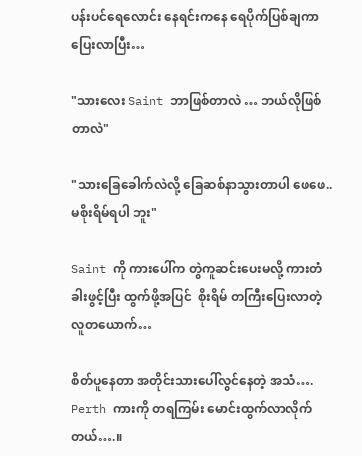ပန်းပင်ရေလောင်း နေရင်းကနေ ရေပိုက်ပြစ်ချကာ ပြေးလာပြီး…

"သားလေး Saint ဘာဖြစ်တာလဲ … ဘယ်လိုဖြစ်တာလဲ"

"သားခြေခေါက်လဲလို့ ခြေဆစ်နာသွားတာပါ ဖေဖေ..မစိုးရိမ်ရပါ ဘူး"

Saint ကို ကားပေါ်က တွဲကူဆင်းပေးမလို့ ကားတံခါးဖွင့်ပြီး ထွက်ဖို့အပြင်  စိုးရိမ် တကြီးပြေးလာတဲ့ လူတယောက်…

စိတ်ပူနေတာ အတိုင်းသားပေါ်လွင်နေတဲ့ အသံ….
Perth ကားကို တရကြမ်း မောင်းထွက်လာလိုက်တယ်….။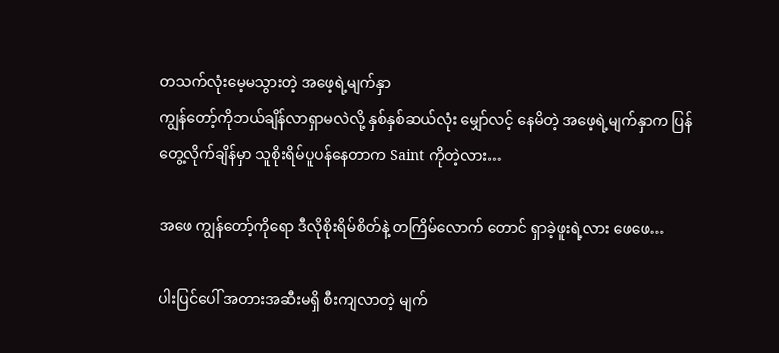တသက်လုံးမေ့မသွားတဲ့ အဖေ့ရဲ့မျက်နှာ
ကျွန်တော့်ကိုဘယ်ချိန်လာရှာမလဲလို့ နှစ်နှစ်ဆယ်လုံး မျှော်လင့် နေမိတဲ့ အဖေ့ရဲ့မျက်နှာက ပြန်တွေ့လိုက်ချိန်မှာ သူစိုးရိမ်ပူပန်နေတာက Saint ကိုတဲ့လား…

အဖေ ကျွန်တော့်ကိုရော ဒီလိုစိုးရိမ်စိတ်နဲ့ တကြိမ်လောက် တောင် ရှာခဲ့ဖူးရဲ့လား ဖေဖေ…

ပါးပြင်ပေါ် အတားအဆီးမရှိ စီးကျလာတဲ့ မျက်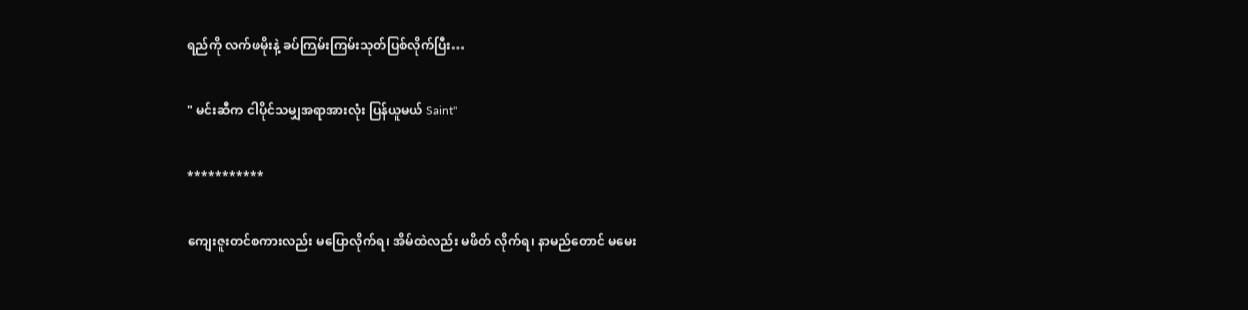ရည်ကို လက်ဖမိုးနဲ့ ခပ်ကြမ်းကြမ်းသုတ်ပြစ်လိုက်ပြီး…

" မင်းဆီက ငါပိုင်သမျှအရာအားလုံး ပြန်ယူမယ် Saint"

***********

ကျေးဇူးတင်စကားလည်း မပြောလိုက်ရ၊ အိမ်ထဲလည်း မဖိတ် လိုက်ရ၊ နာမည်တောင် မမေး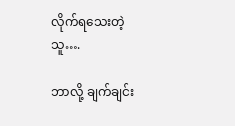လိုက်ရသေးတဲ့ သူ….

ဘာလို့ ချက်ချင်း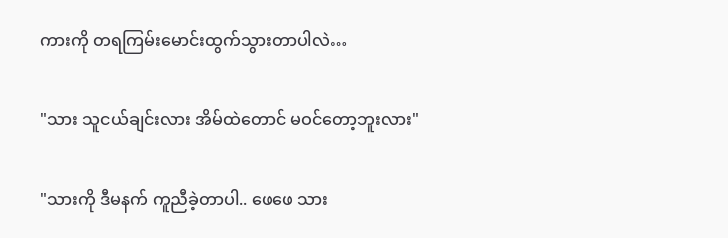ကားကို တရကြမ်းမောင်းထွက်သွားတာပါလဲ…

"သား သူငယ်ချင်းလား အိမ်ထဲတောင် မဝင်တော့ဘူးလား"

"သားကို ဒီမနက် ကူညီခဲ့တာပါ.. ဖေဖေ သား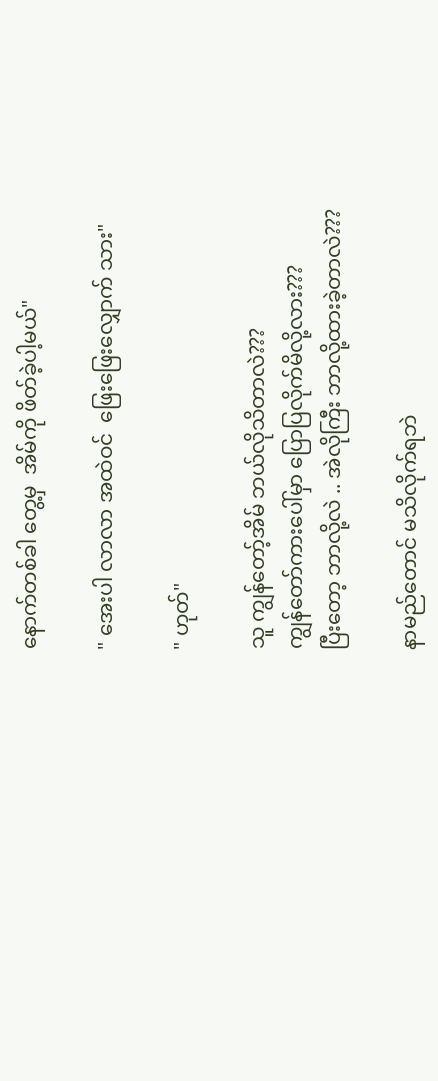နောက်တစ်ခါ တွေ့မှ  အိမ်ကို ဖိတ်ခဲ့ပါ့မယ်"

" အေးပါ လာလာ အထဲဝင်  ဖြေးဖြေးလျှောက် သား"

" ဟုတ်"

သူ ကျွန်တော့်အိမ် ဘယ်လိုသိတာလဲ???
ကျွန်တော်ကားပေါ်မှာ ပြောပြလိုက်မိလို့လား???
ပြီးတော့ ဘာလို့လဲ .. အဲလိုကြီး ဘာလို့ထားခဲ့တာလဲ???

နာမည်တောင် မသိလိုက်ရဘဲ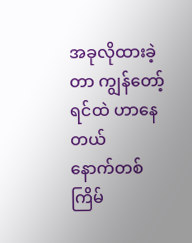အခုလိုထားခဲ့တာ ကျွန်တော့် ရင်ထဲ ဟာနေတယ်
နောက်တစ်ကြိမ်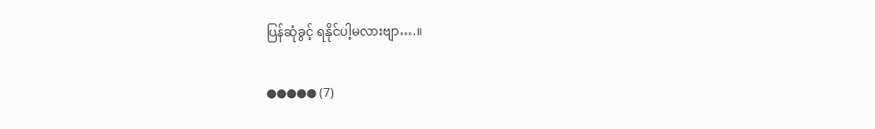ပြန်ဆုံခွင့် ရနိုင်ပါ့မလားဗျာ….။

●●●●● (7)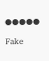●●●●●

Fake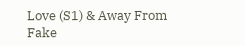Love (S1) & Away From Fake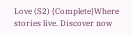Love (S2) {Complete}Where stories live. Discover now